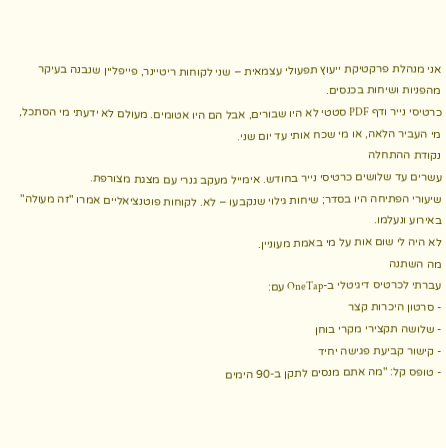אני מנהלת פרקטיקת ייעוץ תפעולי עצמאית – שני לקוחות ריטיינר, פייפליין שנבנה בעיקר מהפניות ושיחות בכנסים.
כרטיסי נייר ודף PDF סטטי לא היו שבורים, אבל הם היו אטומים. מעולם לא ידעתי מי הסתכל, מי העביר הלאה, או מי שכח אותי עד יום שני.
נקודת ההתחלה
עשרים עד שלושים כרטיסי נייר בחודש. אימייל מעקב גנרי עם מצגת מצורפת.
שיעורי הפתיחה היו בסדר; שיחות גילוי שנקבעו – לא. לקוחות פוטנציאליים אמרו "זה מעולה" באירוע ונעלמו.
לא היה לי שום אות על מי באמת מעוניין.
מה השתנה
עברתי לכרטיס דיגיטלי ב-OneTap עם:
- סרטון היכרות קצר
- שלושה תקצירי מקרי בוחן
- קישור קביעת פגישה יחיד
- טופס קל: "מה אתם מנסים לתקן ב-90 הימים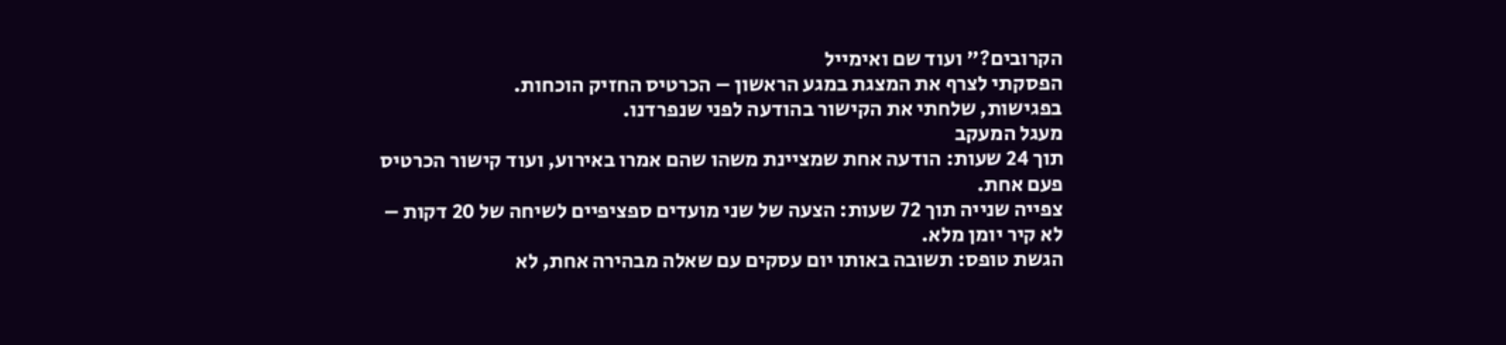הקרובים?" ועוד שם ואימייל
הפסקתי לצרף את המצגת במגע הראשון – הכרטיס החזיק הוכחות.
בפגישות, שלחתי את הקישור בהודעה לפני שנפרדנו.
מעגל המעקב
תוך 24 שעות: הודעה אחת שמציינת משהו שהם אמרו באירוע, ועוד קישור הכרטיס פעם אחת.
צפייה שנייה תוך 72 שעות: הצעה של שני מועדים ספציפיים לשיחה של 20 דקות – לא קיר יומן מלא.
הגשת טופס: תשובה באותו יום עסקים עם שאלה מבהירה אחת, לא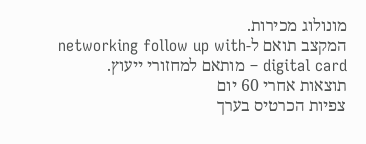מונולוג מכירות.
המקצב תואם ל-networking follow up with digital card – מותאם למחזורי ייעוץ.
תוצאות אחרי 60 יום
צפיות הכרטיס בערך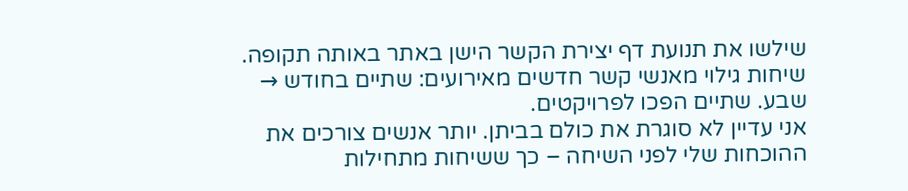שילשו את תנועת דף יצירת הקשר הישן באתר באותה תקופה.
שיחות גילוי מאנשי קשר חדשים מאירועים: שתיים בחודש → שבע. שתיים הפכו לפרויקטים.
אני עדיין לא סוגרת את כולם בביתן. יותר אנשים צורכים את ההוכחות שלי לפני השיחה – כך ששיחות מתחילות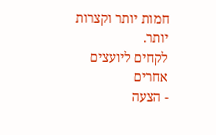חמות יותר וקצרות יותר.
לקחים ליועצים אחרים
- הצעה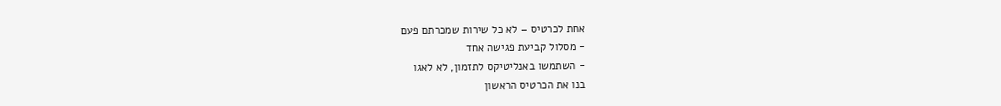אחת לכרטיס – לא כל שירות שמכרתם פעם
- מסלול קביעת פגישה אחד
- השתמשו באנליטיקס לתזמון, לא לאגו
בנו את הכרטיס הראשון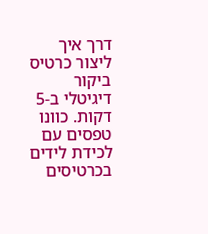דרך איך ליצור כרטיס ביקור דיגיטלי ב-5 דקות. כוונו טפסים עם לכידת לידים בכרטיסים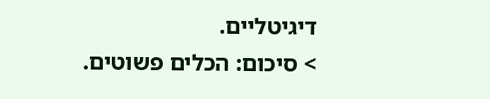דיגיטליים.
> סיכום: הכלים פשוטים.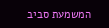המשמעת סביב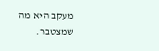מעקב היא מה שמצטבר.